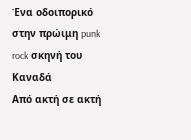Ένα οδοιπορικό στην πρώιμη punk rock σκηνή του Καναδά
Από ακτή σε ακτή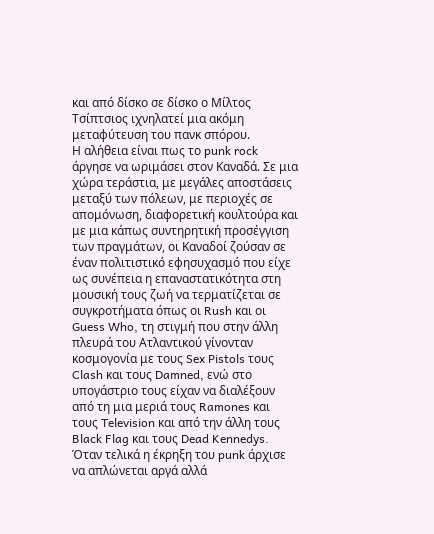και από δίσκο σε δίσκο ο Μίλτος Τσίπτσιος ιχνηλατεί μια ακόμη μεταφύτευση του πανκ σπόρου.
Η αλήθεια είναι πως το punk rock άργησε να ωριμάσει στον Καναδά. Σε μια χώρα τεράστια, με μεγάλες αποστάσεις μεταξύ των πόλεων, με περιοχές σε απομόνωση, διαφορετική κουλτούρα και με μια κάπως συντηρητική προσέγγιση των πραγμάτων, οι Καναδοί ζούσαν σε έναν πολιτιστικό εφησυχασμό που είχε ως συνέπεια η επαναστατικότητα στη μουσική τους ζωή να τερματίζεται σε συγκροτήματα όπως οι Rush και οι Guess Who, τη στιγμή που στην άλλη πλευρά του Ατλαντικού γίνονταν κοσμογονία με τους Sex Pistols τους Clash και τους Damned, ενώ στο υπογάστριο τους είχαν να διαλέξουν από τη μια μεριά τους Ramones και τους Television και από την άλλη τους Black Flag και τους Dead Kennedys.
Όταν τελικά η έκρηξη του punk άρχισε να απλώνεται αργά αλλά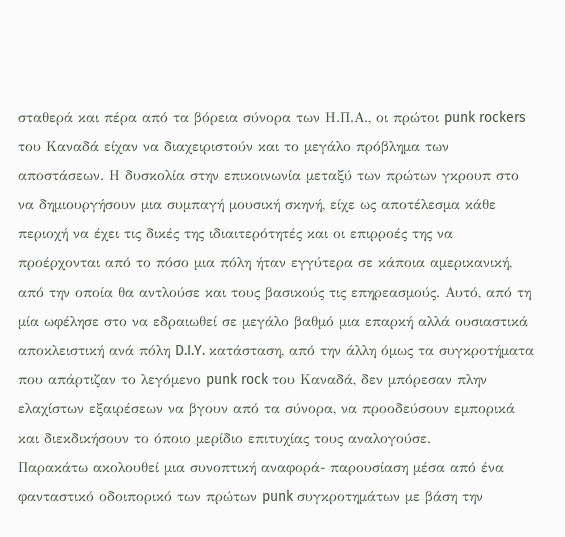σταθερά και πέρα από τα βόρεια σύνορα των Η.Π.Α., οι πρώτοι punk rockers του Καναδά είχαν να διαχειριστούν και το μεγάλο πρόβλημα των αποστάσεων. Η δυσκολία στην επικοινωνία μεταξύ των πρώτων γκρουπ στο να δημιουργήσουν μια συμπαγή μουσική σκηνή, είχε ως αποτέλεσμα κάθε περιοχή να έχει τις δικές της ιδιαιτερότητές και οι επιρροές της να προέρχονται από το πόσο μια πόλη ήταν εγγύτερα σε κάποια αμερικανική, από την οποία θα αντλούσε και τους βασικούς τις επηρεασμούς. Αυτό, από τη μία ωφέλησε στο να εδραιωθεί σε μεγάλο βαθμό μια επαρκή αλλά ουσιαστικά αποκλειστική ανά πόλη D.I.Y. κατάσταση, από την άλλη όμως τα συγκροτήματα που απάρτιζαν το λεγόμενο punk rock του Καναδά, δεν μπόρεσαν πλην ελαχίστων εξαιρέσεων να βγουν από τα σύνορα, να προοδεύσουν εμπορικά και διεκδικήσουν το όποιο μερίδιο επιτυχίας τους αναλογούσε.
Παρακάτω ακολουθεί μια συνοπτική αναφορά- παρουσίαση μέσα από ένα φανταστικό οδοιπορικό των πρώτων punk συγκροτημάτων με βάση την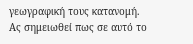γεωγραφική τους κατανομή.
Ας σημειωθεί πως σε αυτό το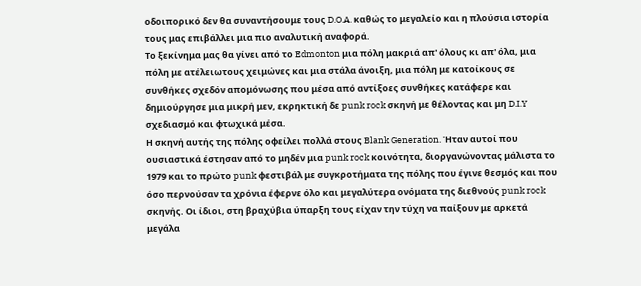οδοιπορικό δεν θα συναντήσουμε τους D.O.A. καθώς το μεγαλείο και η πλούσια ιστορία τους μας επιβάλλει μια πιο αναλυτική αναφορά.
Το ξεκίνημα μας θα γίνει από το Edmonton μια πόλη μακριά απ' όλους κι απ' όλα, μια πόλη με ατέλειωτους χειμώνες και μια στάλα άνοιξη, μια πόλη με κατοίκους σε συνθήκες σχεδόν απομόνωσης που μέσα από αντίξοες συνθήκες κατάφερε και δημιούργησε μια μικρή μεν, εκρηκτική δε punk rock σκηνή με θέλοντας και μη D.I.Y σχεδιασμό και φτωχικά μέσα.
Η σκηνή αυτής της πόλης οφείλει πολλά στους Blank Generation. Ήταν αυτοί που ουσιαστικά έστησαν από το μηδέν μια punk rock κοινότητα, διοργανώνοντας μάλιστα το 1979 και το πρώτο punk φεστιβάλ με συγκροτήματα της πόλης που έγινε θεσμός και που όσο περνούσαν τα χρόνια έφερνε όλο και μεγαλύτερα ονόματα της διεθνούς punk rock σκηνής. Οι ίδιοι, στη βραχύβια ύπαρξη τους είχαν την τύχη να παίξουν με αρκετά μεγάλα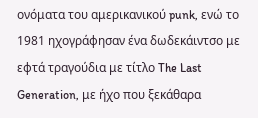ονόματα του αμερικανικού punk, ενώ το 1981 ηχογράφησαν ένα δωδεκάιντσο με εφτά τραγούδια με τίτλο The Last Generation, με ήχο που ξεκάθαρα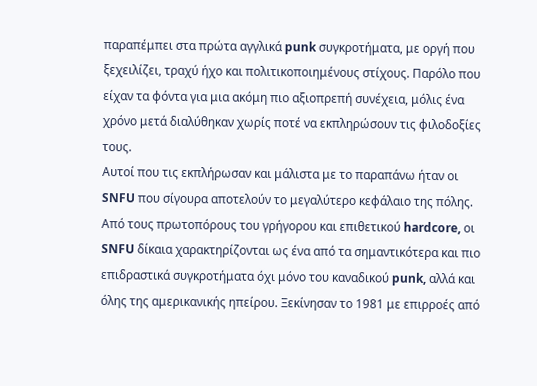παραπέμπει στα πρώτα αγγλικά punk συγκροτήματα, με οργή που ξεχειλίζει, τραχύ ήχο και πολιτικοποιημένους στίχους. Παρόλο που είχαν τα φόντα για μια ακόμη πιο αξιοπρεπή συνέχεια, μόλις ένα χρόνο μετά διαλύθηκαν χωρίς ποτέ να εκπληρώσουν τις φιλοδοξίες τους.
Αυτοί που τις εκπλήρωσαν και μάλιστα με το παραπάνω ήταν οι SNFU που σίγουρα αποτελούν το μεγαλύτερο κεφάλαιο της πόλης. Από τους πρωτοπόρους του γρήγορου και επιθετικού hardcore, οι SNFU δίκαια χαρακτηρίζονται ως ένα από τα σημαντικότερα και πιο επιδραστικά συγκροτήματα όχι μόνο του καναδικού punk, αλλά και όλης της αμερικανικής ηπείρου. Ξεκίνησαν το 1981 με επιρροές από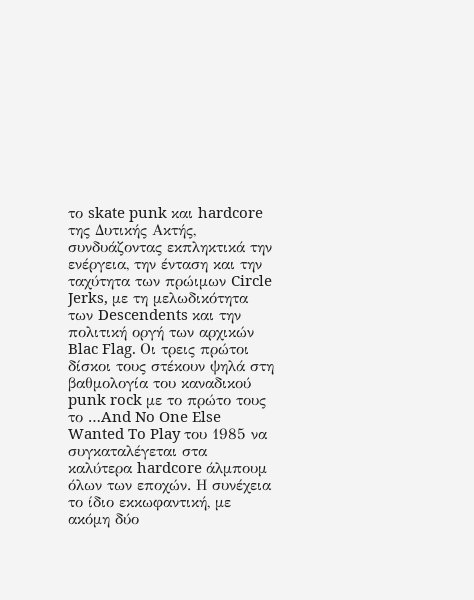το skate punk και hardcore της Δυτικής Ακτής, συνδυάζοντας εκπληκτικά την ενέργεια, την ένταση και την ταχύτητα των πρώιμων Circle Jerks, με τη μελωδικότητα των Descendents και την πολιτική οργή των αρχικών Blac Flag. Οι τρεις πρώτοι δίσκοι τους στέκουν ψηλά στη βαθμολογία του καναδικού punk rock με το πρώτο τους το …And No One Else Wanted To Play του 1985 να συγκαταλέγεται στα καλύτερα hardcore άλμπουμ όλων των εποχών. Η συνέχεια το ίδιο εκκωφαντική, με ακόμη δύο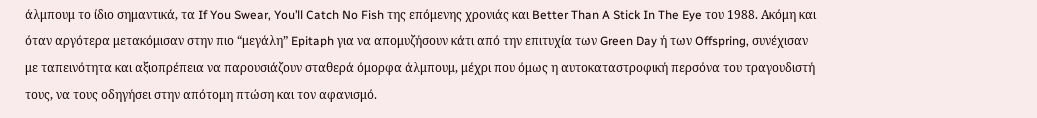άλμπουμ το ίδιο σημαντικά, τα If You Swear, You’ll Catch No Fish της επόμενης χρονιάς και Better Than A Stick In The Eye του 1988. Ακόμη και όταν αργότερα μετακόμισαν στην πιο “μεγάλη” Epitaph για να απομυζήσουν κάτι από την επιτυχία των Green Day ή των Offspring, συνέχισαν με ταπεινότητα και αξιοπρέπεια να παρουσιάζουν σταθερά όμορφα άλμπουμ, μέχρι που όμως η αυτοκαταστροφική περσόνα του τραγουδιστή τους, να τους οδηγήσει στην απότομη πτώση και τον αφανισμό.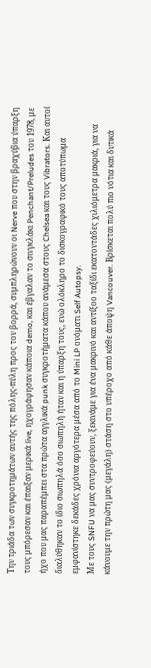Την τριάδα των συγκροτημάτων αυτής της πόλης-πύλη προς τον βορρά, συμπληρώνουν οι Nerve που στην βραχύβια ύπαρξη τους μπόρεσαν και έπαιξαν μερικά live, ηχογράφησαν κάποια demo, και έβγαλαν το σινγκλάκι Penchant/Preludes του 1978, με ήχο που μας παραπέμπει στα πρώτα αγγλικά punk συγκροτήματα κάπου ανάμεσα στους Chelsea και τους Vibrators. Και αυτοί διαλύθηκαν το ίδιο σιωπηλά όσο σιωπηλή ήταν και η ύπαρξη τους, ενώ ολόκληρο το δισκογραφικό τους αποτύπωμα εμφανίστηκε δεκάδες χρόνια αργότερα μέσα από το Mini LP ονόματι Self Autopsy.
Με τους SNFU να μας συντροφεύουν, ξεκινάμε για ένα μακρινό και αντίξοο ταξίδι εκατοντάδες χιλιόμετρα μακριά, για να κάνουμε την πρώτη μας (μεγάλη) στάση στο υπέροχο από κάθε άποψη Vancouver. Βρίσκεται πολύ πιο νότια και δυτικά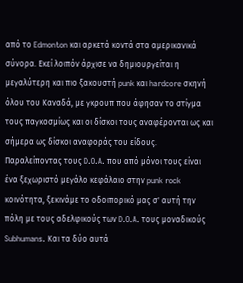από το Edmonton και αρκετά κοντά στα αμερικανικά σύνορα. Εκεί λοιπόν άρχισε να δημιουργείται η μεγαλύτερη και πιο ξακουστή punk και hardcore σκηνή όλου του Καναδά, με γκρουπ που άφησαν το στίγμα τους παγκοσμίως και οι δίσκοι τους αναφέρονται ως και σήμερα ως δίσκοι αναφοράς του είδους.
Παραλείποντας τους D.O.A. που από μόνοι τους είναι ένα ξεχωριστό μεγάλο κεφάλαιο στην punk rock κοινότητα, ξεκινάμε το οδοιπορικό μας σ' αυτή την πόλη με τους αδελφικούς των D.O.A. τους μοναδικούς Subhumans. Και τα δύο αυτά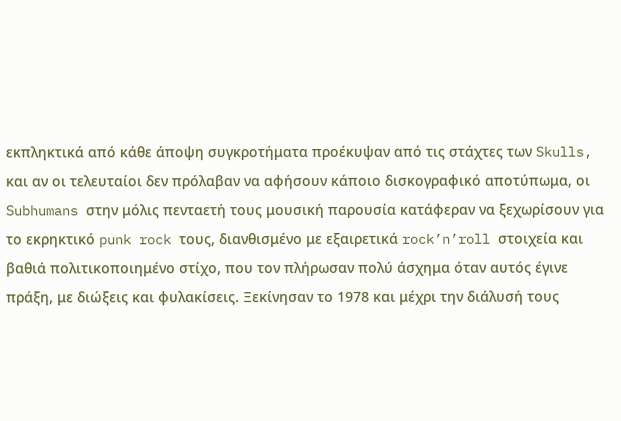εκπληκτικά από κάθε άποψη συγκροτήματα προέκυψαν από τις στάχτες των Skulls, και αν οι τελευταίοι δεν πρόλαβαν να αφήσουν κάποιο δισκογραφικό αποτύπωμα, οι Subhumans στην μόλις πενταετή τους μουσική παρουσία κατάφεραν να ξεχωρίσουν για το εκρηκτικό punk rock τους, διανθισμένο με εξαιρετικά rock’n’roll στοιχεία και βαθιά πολιτικοποιημένο στίχο, που τον πλήρωσαν πολύ άσχημα όταν αυτός έγινε πράξη, με διώξεις και φυλακίσεις. Ξεκίνησαν το 1978 και μέχρι την διάλυσή τους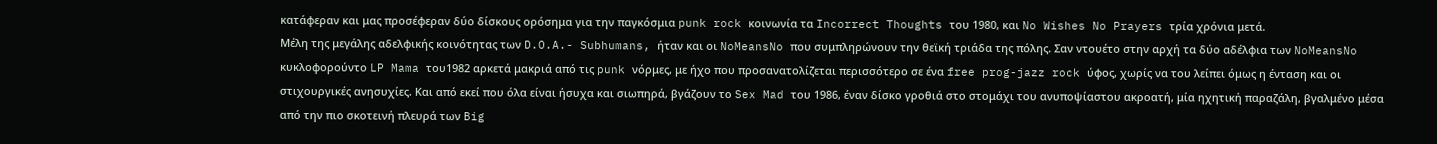κατάφεραν και μας προσέφεραν δύο δίσκους ορόσημα για την παγκόσμια punk rock κοινωνία τα Incorrect Thoughts του 1980, και No Wishes No Prayers τρία χρόνια μετά.
Μέλη της μεγάλης αδελφικής κοινότητας των D.O.A.- Subhumans, ήταν και οι NoMeansNo που συμπληρώνουν την θεϊκή τριάδα της πόλης. Σαν ντουέτο στην αρχή τα δύο αδέλφια των NoMeansNo κυκλοφορούντο LP Mama του1982 αρκετά μακριά από τις punk νόρμες, με ήχο που προσανατολίζεται περισσότερο σε ένα free prog-jazz rock ύφος, χωρίς να του λείπει όμως η ένταση και οι στιχουργικές ανησυχίες. Και από εκεί που όλα είναι ήσυχα και σιωπηρά, βγάζουν το Sex Mad του 1986, έναν δίσκο γροθιά στο στομάχι του ανυποψίαστου ακροατή, μία ηχητική παραζάλη, βγαλμένο μέσα από την πιο σκοτεινή πλευρά των Big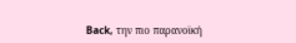Back, την πιο παρανοϊκή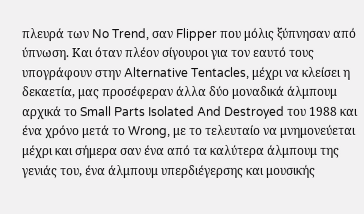πλευρά των No Trend, σαν Flipper που μόλις ξύπνησαν από ύπνωση. Και όταν πλέον σίγουροι για τον εαυτό τους υπογράφουν στην Alternative Tentacles, μέχρι να κλείσει η δεκαετία, μας προσέφεραν άλλα δύο μοναδικά άλμπουμ αρχικά το Small Parts Isolated And Destroyed του 1988 και ένα χρόνο μετά το Wrong, με το τελευταίο να μνημονεύεται μέχρι και σήμερα σαν ένα από τα καλύτερα άλμπουμ της γενιάς του, ένα άλμπουμ υπερδιέγερσης και μουσικής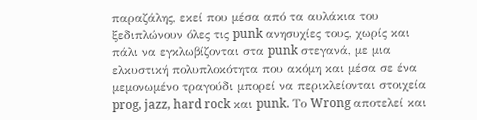παραζάλης, εκεί που μέσα από τα αυλάκια του ξεδιπλώνουν όλες τις punk ανησυχίες τους, χωρίς και πάλι να εγκλωβίζονται στα punk στεγανά, με μια ελκυστική πολυπλοκότητα που ακόμη και μέσα σε ένα μεμονωμένο τραγούδι μπορεί να περικλείονται στοιχεία prog, jazz, hard rock και punk. Το Wrong αποτελεί και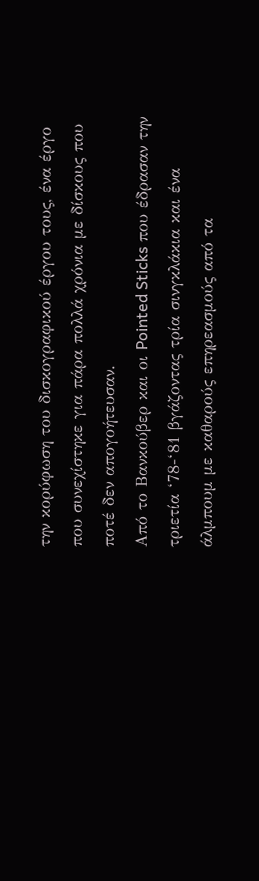την κορύφωση του δισκογραφικού έργου τους, ένα έργο που συνεχίστηκε για πάρα πολλά χρόνια με δίσκους που ποτέ δεν απογοήτευσαν.
Από το Βανκούβερ και οι Pointed Sticks που έδρασαν την τριετία ‘78-‘81 βγάζοντας τρία σινγκλάκια και ένα άλμπουμ με καθαρούς επηρεασμούς από τα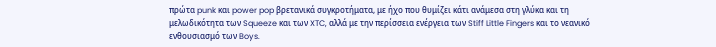πρώτα punk και power pop βρετανικά συγκροτήματα, με ήχο που θυμίζει κάτι ανάμεσα στη γλύκα και τη μελωδικότητα των Squeeze και των XTC, αλλά με την περίσσεια ενέργεια των Stiff Little Fingers και το νεανικό ενθουσιασμό των Boys.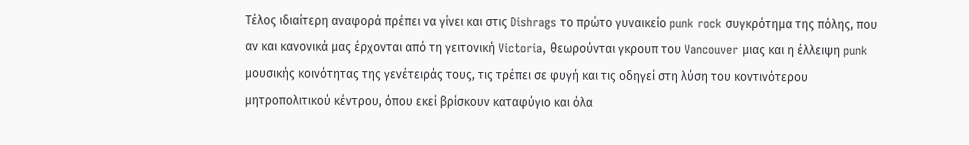Τέλος ιδιαίτερη αναφορά πρέπει να γίνει και στις Dishrags το πρώτο γυναικείο punk rock συγκρότημα της πόλης, που αν και κανονικά μας έρχονται από τη γειτονική Victoria, θεωρούνται γκρουπ του Vancouver μιας και η έλλειψη punk μουσικής κοινότητας της γενέτειράς τους, τις τρέπει σε φυγή και τις οδηγεί στη λύση του κοντινότερου μητροπολιτικού κέντρου, όπου εκεί βρίσκουν καταφύγιο και όλα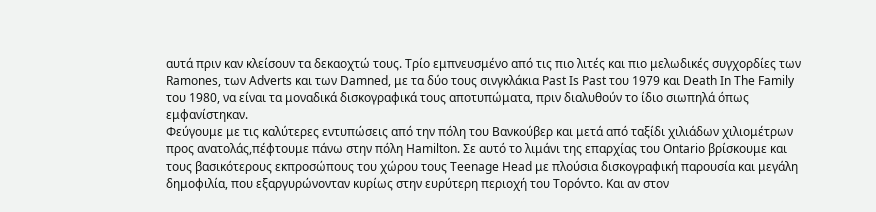αυτά πριν καν κλείσουν τα δεκαοχτώ τους. Τρίο εμπνευσμένο από τις πιο λιτές και πιο μελωδικές συγχορδίες των Ramones, των Adverts και των Damned, με τα δύο τους σινγκλάκια Past Is Past του 1979 και Death In The Family του 1980, να είναι τα μοναδικά δισκογραφικά τους αποτυπώματα, πριν διαλυθούν το ίδιο σιωπηλά όπως εμφανίστηκαν.
Φεύγουμε με τις καλύτερες εντυπώσεις από την πόλη του Βανκούβερ και μετά από ταξίδι χιλιάδων χιλιομέτρων προς ανατολάς,πέφτουμε πάνω στην πόλη Hamilton. Σε αυτό το λιμάνι της επαρχίας του Ontario βρίσκουμε και τους βασικότερους εκπροσώπους του χώρου τους Teenage Head με πλούσια δισκογραφική παρουσία και μεγάλη δημοφιλία, που εξαργυρώνονταν κυρίως στην ευρύτερη περιοχή του Τορόντο. Και αν στον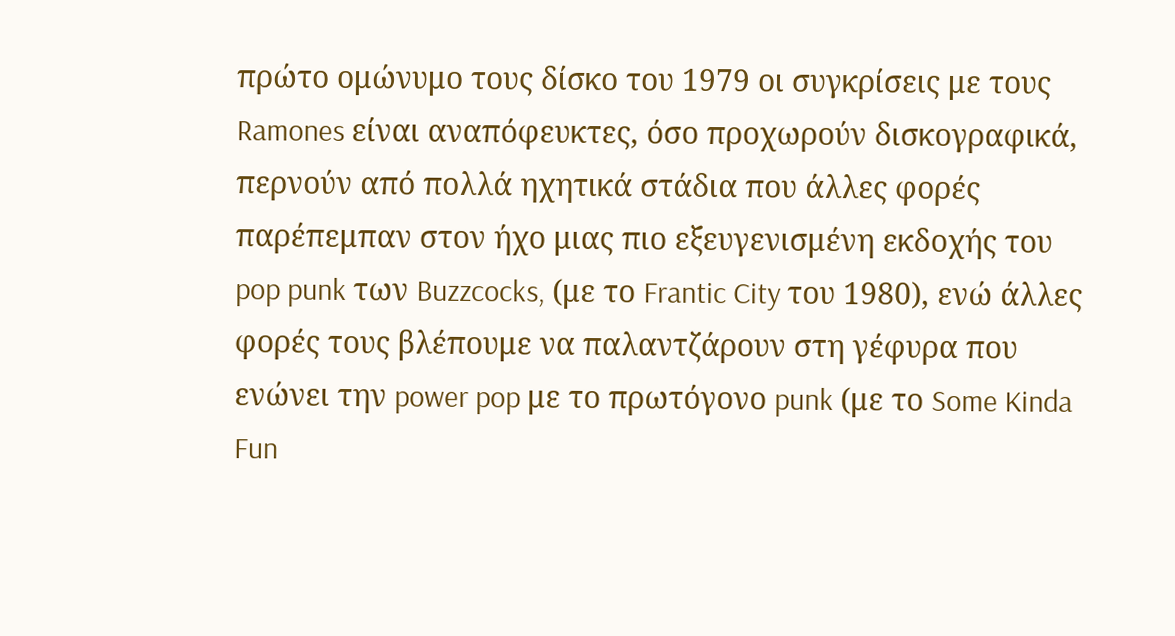πρώτο ομώνυμο τους δίσκο του 1979 οι συγκρίσεις με τους Ramones είναι αναπόφευκτες, όσο προχωρούν δισκογραφικά, περνούν από πολλά ηχητικά στάδια που άλλες φορές παρέπεμπαν στον ήχο μιας πιο εξευγενισμένη εκδοχής του pop punk των Buzzcocks, (με το Frantic City του 1980), ενώ άλλες φορές τους βλέπουμε να παλαντζάρουν στη γέφυρα που ενώνει την power pop με το πρωτόγονο punk (με το Some Kinda Fun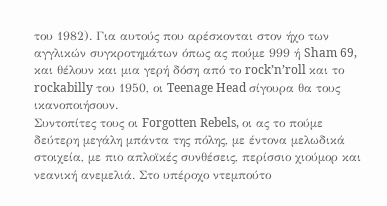του 1982). Για αυτούς που αρέσκονται στον ήχο των αγγλικών συγκροτημάτων όπως ας πούμε 999 ή Sham 69, και θέλουν και μια γερή δόση από το rock’n’roll και το rockabilly του 1950, οι Teenage Head σίγουρα θα τους ικανοποιήσουν.
Συντοπίτες τους οι Forgotten Rebels, οι ας το πούμε δεύτερη μεγάλη μπάντα της πόλης, με έντονα μελωδικά στοιχεία, με πιο απλοϊκές συνθέσεις, περίσσιο χιούμορ και νεανική ανεμελιά. Στο υπέροχο ντεμπούτο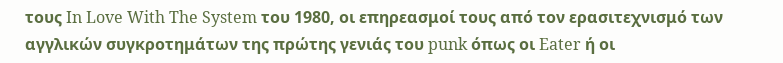τους In Love With The System του 1980, οι επηρεασμοί τους από τον ερασιτεχνισμό των αγγλικών συγκροτημάτων της πρώτης γενιάς του punk όπως οι Eater ή οι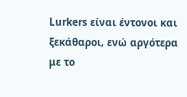Lurkers είναι έντονοι και ξεκάθαροι, ενώ αργότερα με το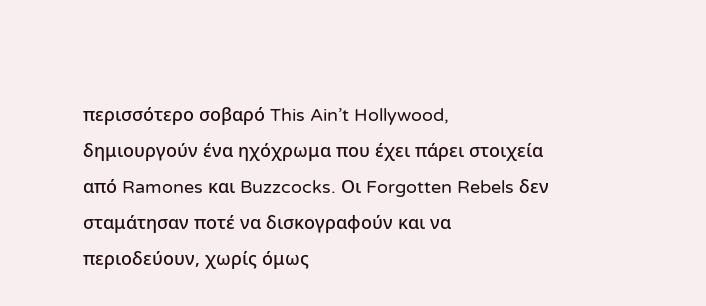περισσότερο σοβαρό This Ain’t Hollywood, δημιουργούν ένα ηχόχρωμα που έχει πάρει στοιχεία από Ramones και Buzzcocks. Οι Forgotten Rebels δεν σταμάτησαν ποτέ να δισκογραφούν και να περιοδεύουν, χωρίς όμως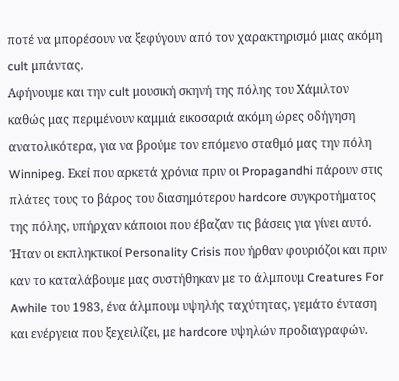ποτέ να μπορέσουν να ξεφύγουν από τον χαρακτηρισμό μιας ακόμη cult μπάντας.
Αφήνουμε και την cult μουσική σκηνή της πόλης του Χάμιλτον καθώς μας περιμένουν καμμιά εικοσαριά ακόμη ώρες οδήγηση ανατολικότερα, για να βρούμε τον επόμενο σταθμό μας την πόλη Winnipeg. Εκεί που αρκετά χρόνια πριν οι Propagandhi πάρουν στις πλάτες τους το βάρος του διασημότερου hardcore συγκροτήματος της πόλης, υπήρχαν κάποιοι που έβαζαν τις βάσεις για γίνει αυτό. Ήταν οι εκπληκτικοί Personality Crisis που ήρθαν φουριόζοι και πριν καν το καταλάβουμε μας συστήθηκαν με το άλμπουμ Creatures For Awhile του 1983, ένα άλμπουμ υψηλής ταχύτητας, γεμάτο ένταση και ενέργεια που ξεχειλίζει, με hardcore υψηλών προδιαγραφών.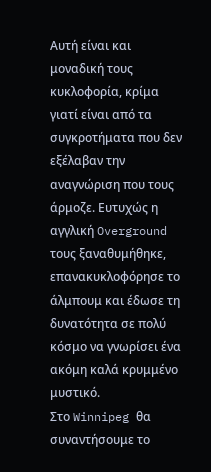Αυτή είναι και μοναδική τους κυκλοφορία, κρίμα γιατί είναι από τα συγκροτήματα που δεν εξέλαβαν την αναγνώριση που τους άρμοζε. Ευτυχώς η αγγλική Overground τους ξαναθυμήθηκε, επανακυκλοφόρησε το άλμπουμ και έδωσε τη δυνατότητα σε πολύ κόσμο να γνωρίσει ένα ακόμη καλά κρυμμένο μυστικό.
Στο Winnipeg θα συναντήσουμε το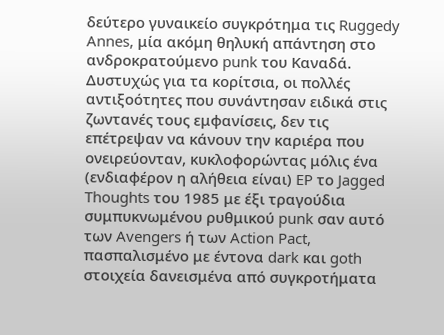δεύτερο γυναικείο συγκρότημα τις Ruggedy Annes, μία ακόμη θηλυκή απάντηση στο ανδροκρατούμενο punk του Καναδά. Δυστυχώς για τα κορίτσια, οι πολλές αντιξοότητες που συνάντησαν ειδικά στις ζωντανές τους εμφανίσεις, δεν τις επέτρεψαν να κάνουν την καριέρα που ονειρεύονταν, κυκλοφορώντας μόλις ένα (ενδιαφέρον η αλήθεια είναι) EP το Jagged Thoughts του 1985 με έξι τραγούδια συμπυκνωμένου ρυθμικού punk σαν αυτό των Avengers ή των Action Pact, πασπαλισμένο με έντονα dark και goth στοιχεία δανεισμένα από συγκροτήματα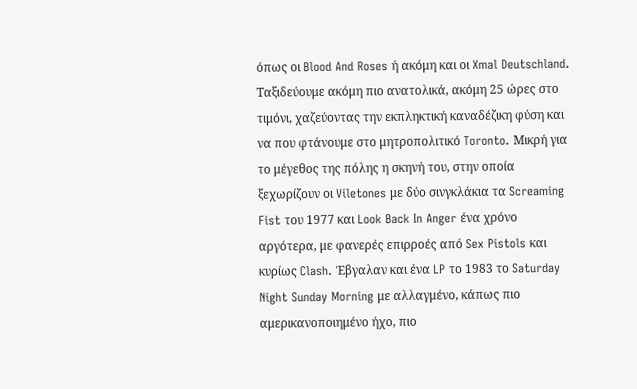όπως οι Blood And Roses ή ακόμη και οι Xmal Deutschland.
Ταξιδεύουμε ακόμη πιο ανατολικά, ακόμη 25 ώρες στο τιμόνι, χαζεύοντας την εκπληκτική καναδέζικη φύση και να που φτάνουμε στο μητροπολιτικό Toronto. Μικρή για το μέγεθος της πόλης η σκηνή του, στην οποία ξεχωρίζουν οι Viletones με δύο σινγκλάκια τα Screaming Fist του 1977 και Look Back In Anger ένα χρόνο αργότερα, με φανερές επιρροές από Sex Pistols και κυρίως Clash. Έβγαλαν και ένα LP το 1983 το Saturday Night Sunday Morning με αλλαγμένο, κάπως πιο αμερικανοποιημένο ήχο, πιο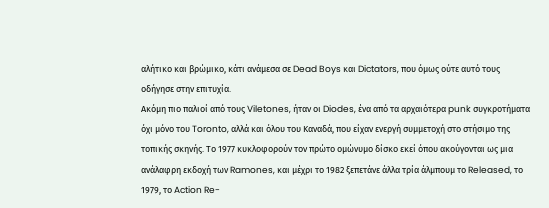αλήτικο και βρώμικο, κάτι ανάμεσα σε Dead Boys και Dictators, που όμως ούτε αυτό τους οδήγησε στην επιτυχία.
Ακόμη πιο παλιοί από τους Viletones, ήταν οι Diodes, ένα από τα αρχαιότερα punk συγκροτήματα όχι μόνο του Toronto, αλλά και όλου του Καναδά, που είχαν ενεργή συμμετοχή στο στήσιμο της τοπικής σκηνής. Το 1977 κυκλοφορούν τον πρώτο ομώνυμο δίσκο εκεί όπου ακούγονται ως μια ανάλαφρη εκδοχή των Ramones, και μέχρι το 1982 ξεπετάνε άλλα τρία άλμπουμ το Released, το 1979, το Action Re-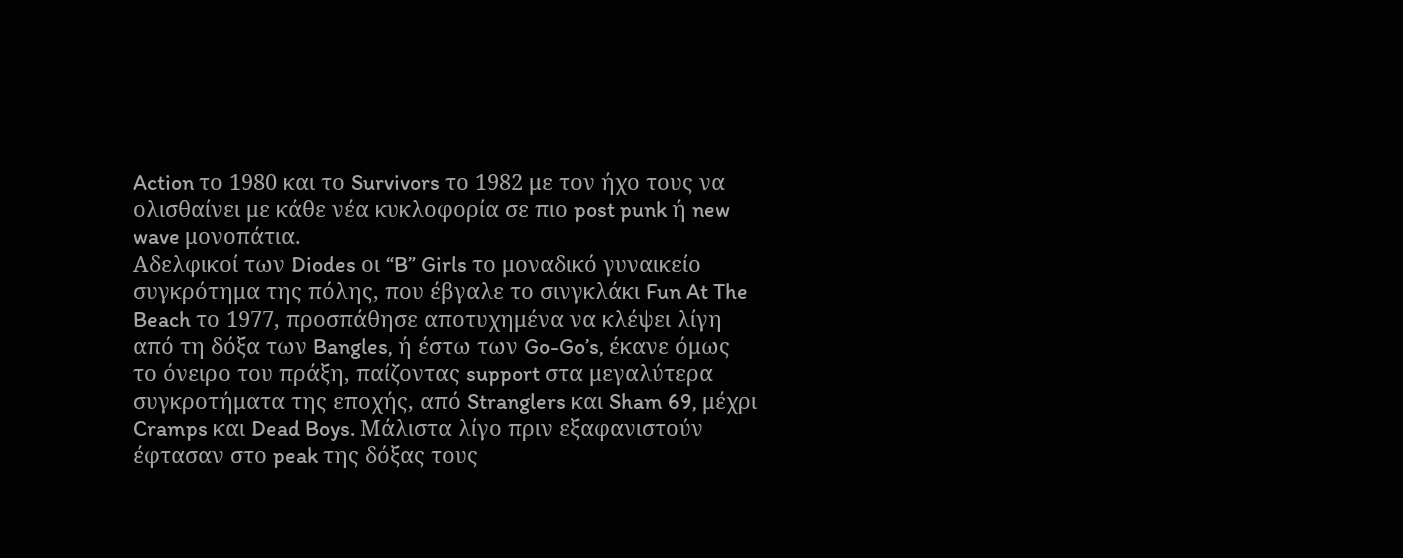Action το 1980 και το Survivors το 1982 με τον ήχο τους να ολισθαίνει με κάθε νέα κυκλοφορία σε πιο post punk ή new wave μονοπάτια.
Αδελφικοί των Diodes οι “B” Girls το μοναδικό γυναικείο συγκρότημα της πόλης, που έβγαλε το σινγκλάκι Fun At The Beach το 1977, προσπάθησε αποτυχημένα να κλέψει λίγη από τη δόξα των Bangles, ή έστω των Go-Go’s, έκανε όμως το όνειρο του πράξη, παίζοντας support στα μεγαλύτερα συγκροτήματα της εποχής, από Stranglers και Sham 69, μέχρι Cramps και Dead Boys. Μάλιστα λίγο πριν εξαφανιστούν έφτασαν στο peak της δόξας τους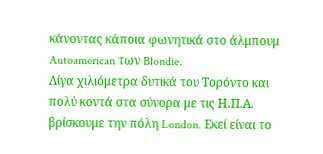κάνοντας κάποια φωνητικά στο άλμπουμ Autoamerican των Blondie.
Λίγα χιλιόμετρα δυτικά του Τορόντο και πολύ κοντά στα σύνορα με τις Η.Π.Α. βρίσκουμε την πόλη London. Εκεί είναι το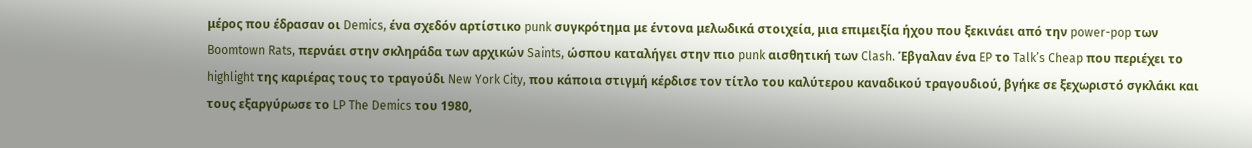μέρος που έδρασαν οι Demics, ένα σχεδόν αρτίστικο punk συγκρότημα με έντονα μελωδικά στοιχεία, μια επιμειξία ήχου που ξεκινάει από την power-pop των Boomtown Rats, περνάει στην σκληράδα των αρχικών Saints, ώσπου καταλήγει στην πιο punk αισθητική των Clash. Έβγαλαν ένα EP το Talk’s Cheap που περιέχει το highlight της καριέρας τους το τραγούδι New York City, που κάποια στιγμή κέρδισε τον τίτλο του καλύτερου καναδικού τραγουδιού, βγήκε σε ξεχωριστό σγκλάκι και τους εξαργύρωσε το LP The Demics του 1980,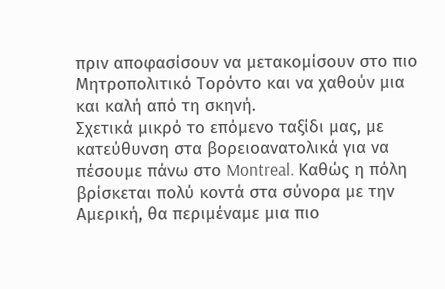πριν αποφασίσουν να μετακομίσουν στο πιο Μητροπολιτικό Τορόντο και να χαθούν μια και καλή από τη σκηνή.
Σχετικά μικρό το επόμενο ταξίδι μας, με κατεύθυνση στα βορειοανατολικά για να πέσουμε πάνω στο Montreal. Καθώς η πόλη βρίσκεται πολύ κοντά στα σύνορα με την Αμερική, θα περιμέναμε μια πιο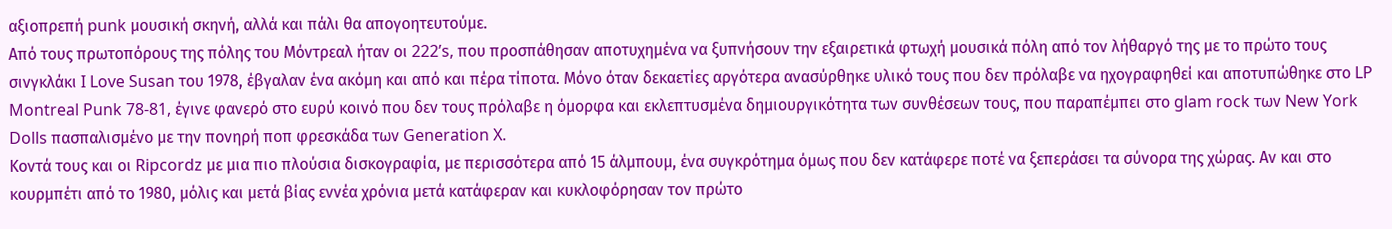αξιοπρεπή punk μουσική σκηνή, αλλά και πάλι θα απογοητευτούμε.
Από τους πρωτοπόρους της πόλης του Μόντρεαλ ήταν οι 222’s, που προσπάθησαν αποτυχημένα να ξυπνήσουν την εξαιρετικά φτωχή μουσικά πόλη από τον λήθαργό της με το πρώτο τους σινγκλάκι I Love Susan του 1978, έβγαλαν ένα ακόμη και από και πέρα τίποτα. Μόνο όταν δεκαετίες αργότερα ανασύρθηκε υλικό τους που δεν πρόλαβε να ηχογραφηθεί και αποτυπώθηκε στο LP Montreal Punk 78-81, έγινε φανερό στο ευρύ κοινό που δεν τους πρόλαβε η όμορφα και εκλεπτυσμένα δημιουργικότητα των συνθέσεων τους, που παραπέμπει στο glam rock των New York Dolls πασπαλισμένο με την πονηρή ποπ φρεσκάδα των Generation X.
Κοντά τους και οι Ripcordz με μια πιο πλούσια δισκογραφία, με περισσότερα από 15 άλμπουμ, ένα συγκρότημα όμως που δεν κατάφερε ποτέ να ξεπεράσει τα σύνορα της χώρας. Αν και στο κουρμπέτι από το 1980, μόλις και μετά βίας εννέα χρόνια μετά κατάφεραν και κυκλοφόρησαν τον πρώτο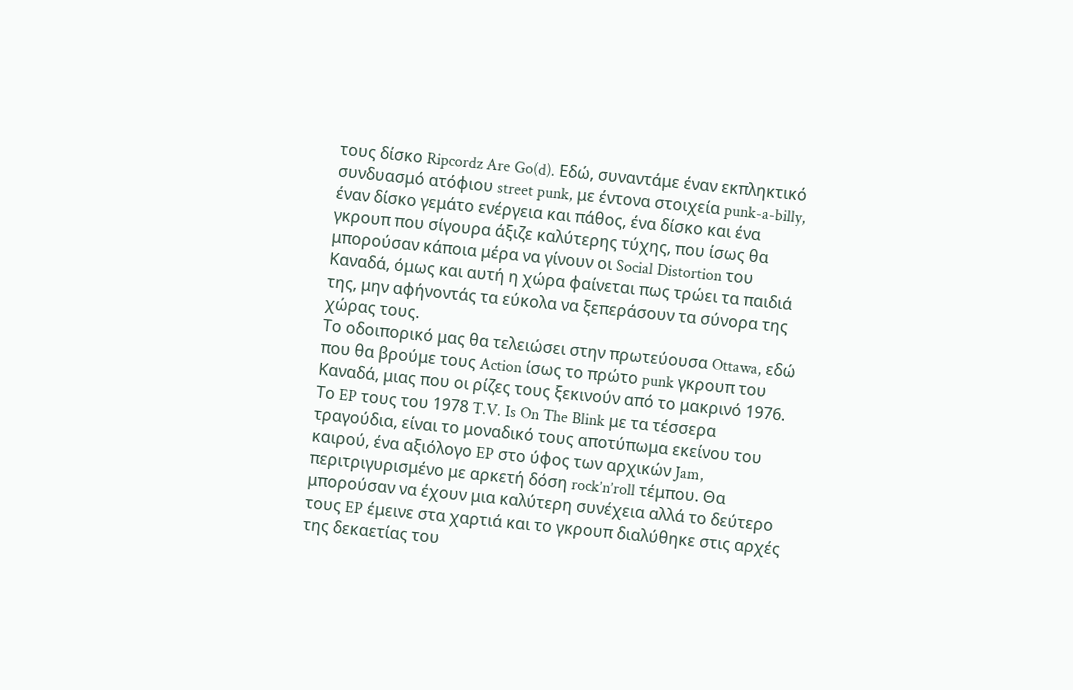τους δίσκο Ripcordz Are Go(d). Εδώ, συναντάμε έναν εκπληκτικό συνδυασμό ατόφιου street punk, με έντονα στοιχεία punk-a-billy, έναν δίσκο γεμάτο ενέργεια και πάθος, ένα δίσκο και ένα γκρουπ που σίγουρα άξιζε καλύτερης τύχης, που ίσως θα μπορούσαν κάποια μέρα να γίνουν οι Social Distortion του Καναδά, όμως και αυτή η χώρα φαίνεται πως τρώει τα παιδιά της, μην αφήνοντάς τα εύκολα να ξεπεράσουν τα σύνορα της χώρας τους.
Το οδοιπορικό μας θα τελειώσει στην πρωτεύουσα Ottawa, εδώ που θα βρούμε τους Action ίσως το πρώτο punk γκρουπ του Καναδά, μιας που οι ρίζες τους ξεκινούν από το μακρινό 1976. Το EP τους του 1978 T.V. Is On The Blink με τα τέσσερα τραγούδια, είναι το μοναδικό τους αποτύπωμα εκείνου του καιρού, ένα αξιόλογο EP στο ύφος των αρχικών Jam, περιτριγυρισμένο με αρκετή δόση rock’n’roll τέμπου. Θα μπορούσαν να έχουν μια καλύτερη συνέχεια αλλά το δεύτερο τους EP έμεινε στα χαρτιά και το γκρουπ διαλύθηκε στις αρχές της δεκαετίας του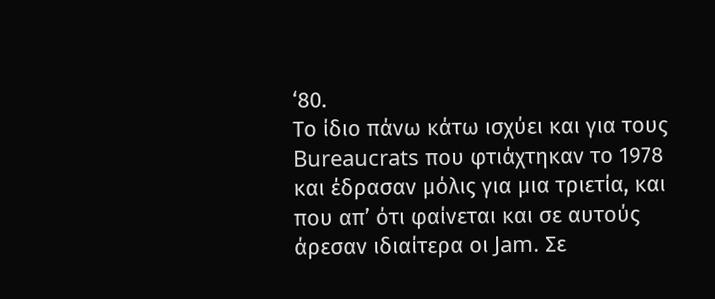‘80.
Το ίδιο πάνω κάτω ισχύει και για τους Bureaucrats που φτιάχτηκαν το 1978 και έδρασαν μόλις για μια τριετία, και που απ’ ότι φαίνεται και σε αυτούς άρεσαν ιδιαίτερα οι Jam. Σε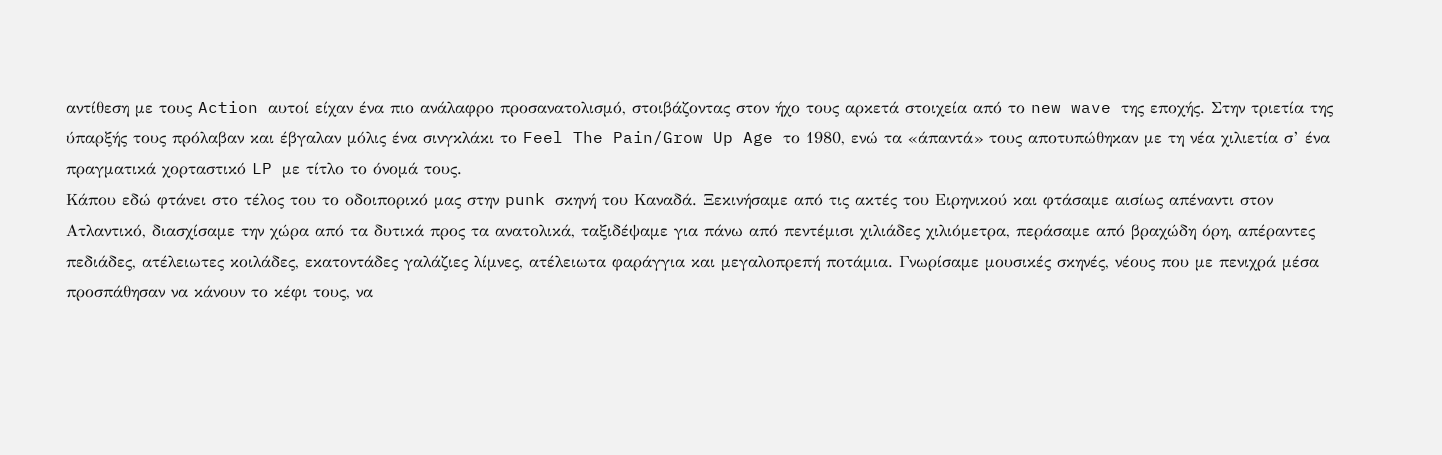αντίθεση με τους Action αυτοί είχαν ένα πιο ανάλαφρο προσανατολισμό, στοιβάζοντας στον ήχο τους αρκετά στοιχεία από το new wave της εποχής. Στην τριετία της ύπαρξής τους πρόλαβαν και έβγαλαν μόλις ένα σινγκλάκι το Feel The Pain/Grow Up Age το 1980, ενώ τα «άπαντά» τους αποτυπώθηκαν με τη νέα χιλιετία σ’ ένα πραγματικά χορταστικό LP με τίτλο το όνομά τους.
Κάπου εδώ φτάνει στο τέλος του το οδοιπορικό μας στην punk σκηνή του Καναδά. Ξεκινήσαμε από τις ακτές του Ειρηνικού και φτάσαμε αισίως απέναντι στον Ατλαντικό, διασχίσαμε την χώρα από τα δυτικά προς τα ανατολικά, ταξιδέψαμε για πάνω από πεντέμισι χιλιάδες χιλιόμετρα, περάσαμε από βραχώδη όρη, απέραντες πεδιάδες, ατέλειωτες κοιλάδες, εκατοντάδες γαλάζιες λίμνες, ατέλειωτα φαράγγια και μεγαλοπρεπή ποτάμια. Γνωρίσαμε μουσικές σκηνές, νέους που με πενιχρά μέσα προσπάθησαν να κάνουν το κέφι τους, να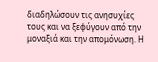διαδηλώσουν τις ανησυχίες τους και να ξεφύγουν από την μοναξιά και την απομόνωση. Η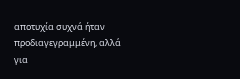αποτυχία συχνά ήταν προδιαγεγραμμένη, αλλά για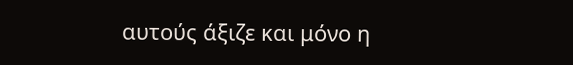αυτούς άξιζε και μόνο η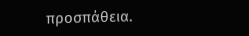προσπάθεια.